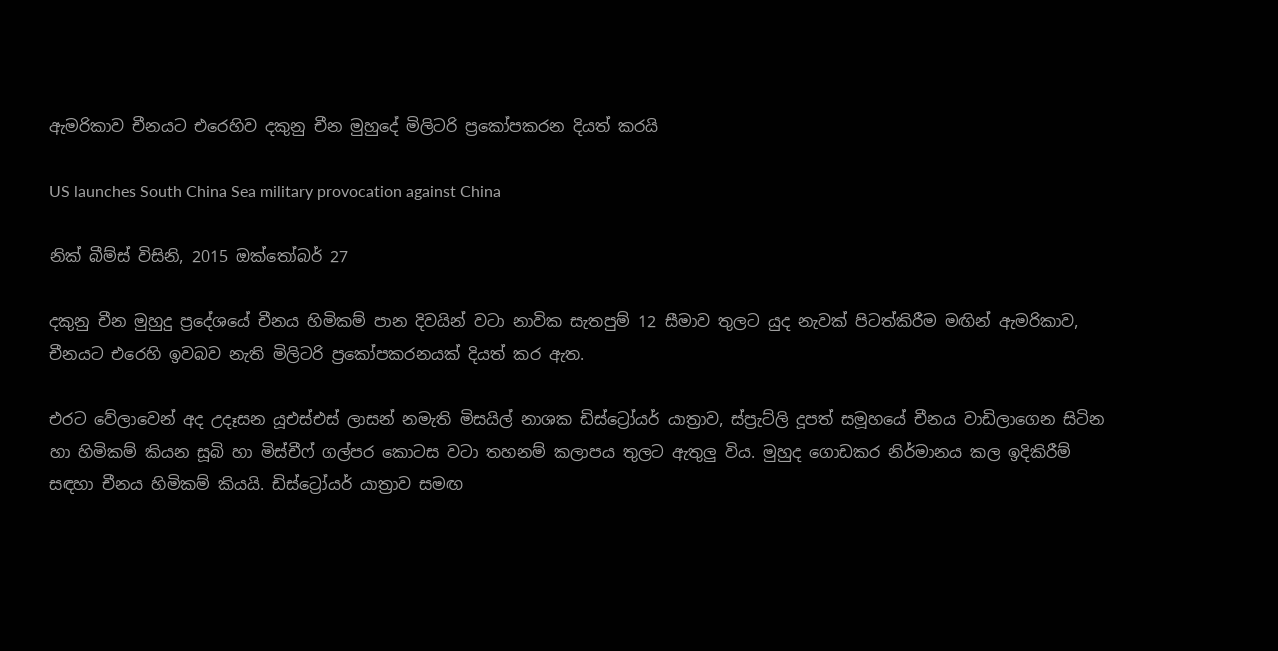ඇමරිකාව චීනයට එරෙහිව දකුනු චීන මුහුදේ මිලිටරි ප්‍රකෝපකරන දියත් කරයි

US launches South China Sea military provocation against China

නික් බීම්ස් විසිනි, 2015 ඔක්තෝබර් 27

දකුනු චීන මුහුදු ප්‍රදේශයේ චීනය හිමිකම් පාන දිවයින් වටා නාවික සැතපුම් 12 සීමාව තුලට යුද නැවක් පිටත්කිරීම මඟින් ඇමරිකාව, චීනයට එරෙහි ඉවබව නැති මිලිටරි ප්‍රකෝපකරනයක් දියත් කර ඇත.

එරට වේලාවෙන් අද උදෑසන යූඑස්එස් ලාසන් නමැති මිසයිල් නාශක ඩිස්ට්‍රෝයර් යාත්‍රාව, ස්ප්‍රැට්ලි දූපත් සමූහයේ චීනය වාඩිලාගෙන සිටින හා හිමිකම් කියන සූබි හා මිස්චීෆ් ගල්පර කොටස වටා තහනම් කලාපය තුලට ඇතුලු විය. මුහුද ගොඩකර නිර්මානය කල ඉදිකිරීම් සඳහා චීනය හිමිකම් කියයි. ඩිස්ට්‍රෝයර් යාත්‍රාව සමඟ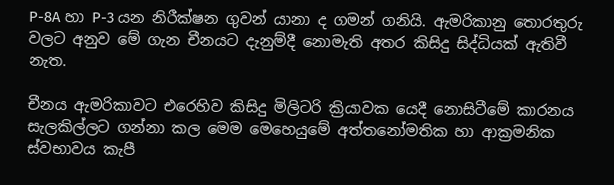P-8A හා P-3 යන නිරීක්ෂන ගුවන් යානා ද ගමන් ගනියි. ඇමරිකානු තොරතුරු වලට අනුව මේ ගැන චීනයට දැනුම්දී නොමැති අතර කිසිදු සිද්ධියක් ඇතිවී නැත.

චීනය ඇමරිකාවට එරෙහිව කිසිදු මිලිටරි ක්‍රියාවක යෙදී නොසිටීමේ කාරනය සැලකිල්ලට ගන්නා කල මෙම මෙහෙයුමේ අත්තනෝමතික හා ආක්‍රමනික ස්වභාවය කැපී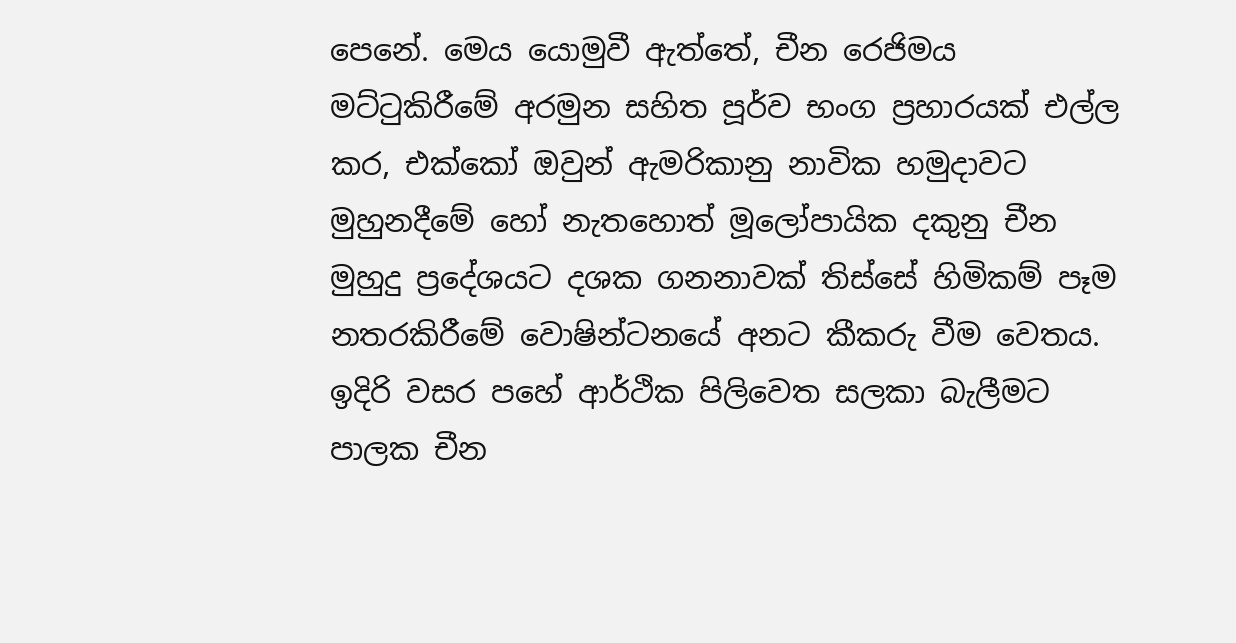පෙනේ. මෙය යොමුවී ඇත්තේ, චීන රෙජිමය මට්ටුකිරීමේ අරමුන සහිත පූර්ව භංග ප්‍රහාරයක් එල්ල කර, එක්කෝ ඔවුන් ඇමරිකානු නාවික හමුදාවට මුහුනදීමේ හෝ නැතහොත් මූලෝපායික දකුනු චීන මුහුදු ප්‍රදේශයට දශක ගනනාවක් තිස්සේ හිමිකම් පෑම නතරකිරීමේ වොෂින්ටනයේ අනට කීකරු වීම වෙතය. ඉදිරි වසර පහේ ආර්ථික පිලිවෙත සලකා බැලීමට පාලක චීන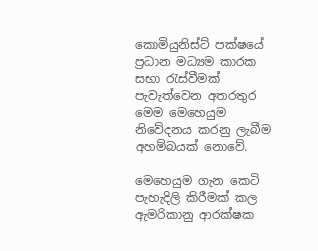කොමියුනිස්ට් පක්ෂයේ ප්‍රධාන මධ්‍යම කාරක සභා රැස්වීමක් පැවැත්වෙන අතරතුර මෙම මෙහෙයුම නිවේදනය කරනු ලැබීම අහම්බයක් නොවේ.

මෙහෙයුම ගැන කෙටි පැහැදිලි කිරීමක් කල ඇමරිකානු ආරක්ෂක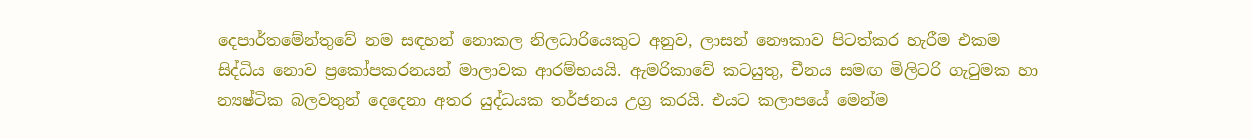දෙපාර්තමේන්තුවේ නම සඳහන් නොකල නිලධාරියෙකුට අනුව, ලාසන් නෞකාව පිටත්කර හැරීම එකම සිද්ධිය නොව ප්‍රකෝපකරනයන් මාලාවක ආරම්භයයි. ඇමරිකාවේ කටයුතු, චීනය සමඟ මිලිටරි ගැටුමක හා න්‍යෂ්ටික බලවතුන් දෙදෙනා අතර යුද්ධයක තර්ජනය උග්‍ර කරයි. එයට කලාපයේ මෙන්ම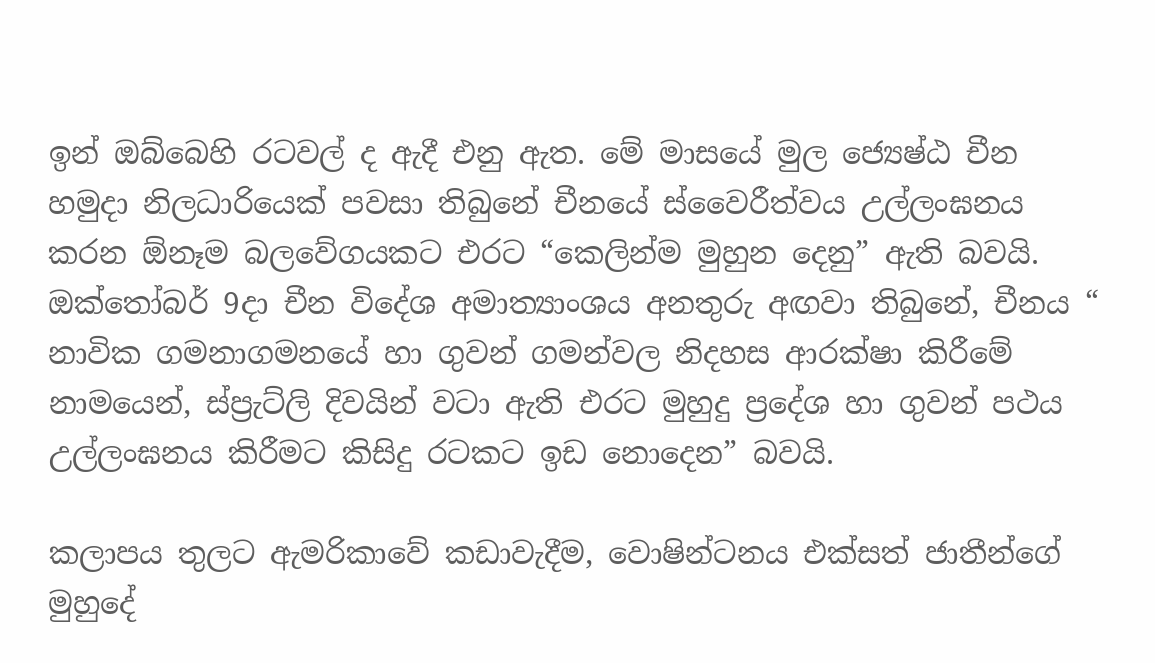ඉන් ඔබ්බෙහි රටවල් ද ඇදී එනු ඇත. මේ මාසයේ මුල ජ්‍යෙෂ්ඨ චීන හමුදා නිලධාරියෙක් පවසා තිබුනේ චීනයේ ස්වෛරීත්වය උල්ලංඝනය කරන ඕනෑම බලවේගයකට එරට “කෙලින්ම මුහුන දෙනු” ඇති බවයි. ඔක්තෝබර් 9දා චීන විදේශ අමාත්‍යාංශය අනතුරු අඟවා තිබුනේ, චීනය “ නාවික ගමනාගමනයේ හා ගුවන් ගමන්වල නිදහස ආරක්ෂා කිරීමේ නාමයෙන්, ස්ප්‍රැට්ලි දිවයින් වටා ඇති එරට මුහුදු ප්‍රදේශ හා ගුවන් පථය උල්ලංඝනය කිරීමට කිසිදු රටකට ඉඩ නොදෙන” බවයි.

කලාපය තුලට ඇමරිකාවේ කඩාවැදීම, වොෂින්ටනය එක්සත් ජාතීන්ගේ මුහුදේ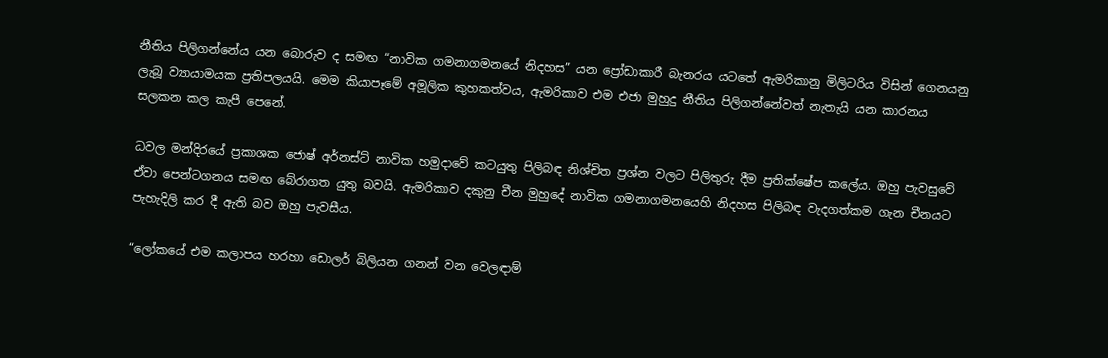නීතිය පිලිගන්නේය යන බොරුව ද සමඟ “නාවික ගමනාගමනයේ නිදහස” යන ප්‍රෝඩාකාරී බැනරය යටතේ ඇමරිකානු මිලිටරිය විසින් ගෙනයනු ලැබූ ව්‍යායාමයක ප්‍රතිපලයයි. මෙම කියාපෑමේ අමූලික කුහකත්වය, ඇමරිකාව එම එජා මුහුදු නීතිය පිලිගන්නේවත් නැතැයි යන කාරනය සලකන කල කැපී පෙනේ.

ධවල මන්දිරයේ ප්‍රකාශක ජොෂ් අර්නස්ට් නාවික හමුදාවේ කටයුතු පිලිබඳ නිශ්චිත ප්‍රශ්න වලට පිලිතුරු දීම ප්‍රතික්ෂේප කලේය. ඔහු පැවසුවේ ඒවා පෙන්ටගනය සමඟ බේරාගත යුතු බවයි. ඇමරිකාව දකුනු චීන මුහුදේ නාවික ගමනාගමනයෙහි නිදහස පිලිබඳ වැදගත්කම ගැන චීනයට පැහැදිලි කර දී ඇති බව ඔහු පැවසීය.

“ලෝකයේ එම කලාපය හරහා ඩොලර් බිලියන ගනන් වන වෙලඳාම්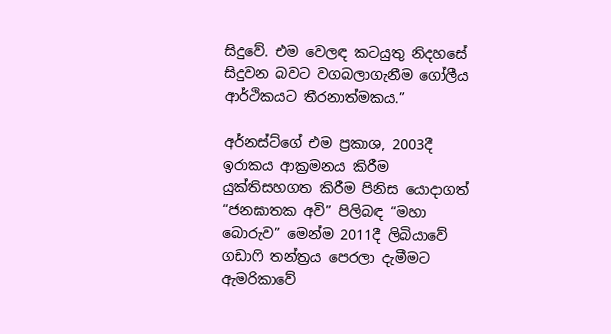සිදුවේ. එම වෙලඳ කටයුතු නිදහසේ සිදුවන බවට වගබලාගැනීම ගෝලීය ආර්ථිකයට තීරනාත්මකය.”

අර්නස්ට්ගේ එම ප්‍රකාශ, 2003දී ඉරාකය ආක්‍රමනය කිරීම යුක්තිසහගත කිරීම පිනිස යොදාගත් “ජනඝාතක අවි” පිලිබඳ “මහා බොරුව” මෙන්ම 2011දී ලිබියාවේ ගඩාෆි තන්ත්‍රය පෙරලා දැමීමට ඇමරිකාවේ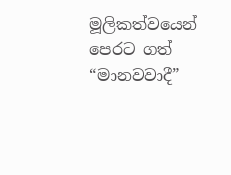මූලිකත්වයෙන් පෙරට ගත් “මානවවාදී”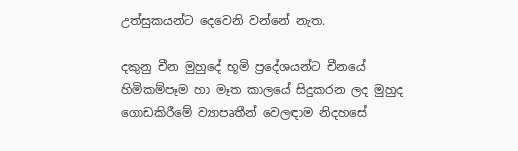උත්සුකයන්ට දෙවෙනි වන්නේ නැත.

දකුනු චීන මුහුදේ භූමි ප්‍රදේශයන්ට චීනයේ හිමිකම්පෑම හා මෑත කාලයේ සිදුකරන ලද මුහුද ගොඩකිරීමේ ව්‍යාපෘතීන් වෙලඳාම නිදහසේ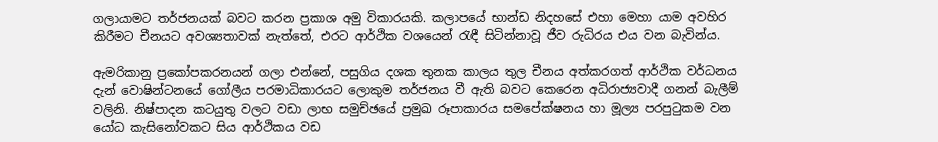ගලායාමට තර්ජනයක් බවට කරන ප්‍රකාශ අමු විකාරයකි. කලාපයේ භාන්ඩ නිදහසේ එහා මෙහා යාම අවහිර කිරීමට චීනයට අවශ්‍යතාවක් නැත්තේ, එරට ආර්ථික වශයෙන් රැඳී සිටින්නාවූ ජීව රුධිරය එය වන බැවින්ය.

ඇමරිකානු ප්‍රකෝපකරනයන් ගලා එන්නේ, පසුගිය දශක තුනක කාලය තුල චීනය අත්කරගත් ආර්ථික වර්ධනය දැන් වොෂින්ටනයේ ගෝලීය පරමාධිකාරයට ලොකුම තර්ජනය වී ඇති බවට කෙරෙන අධිරාජ්‍යවාදී ගනන් බැලීම් වලිනි. නිෂ්පාදන කටයුතු වලට වඩා ලාභ සමුච්ඡයේ ප්‍රමුඛ රූපාකාරය සමපේක්ෂනය හා මූල්‍ය පරපුටුකම වන යෝධ කැසිනෝවකට සිය ආර්ථිකය වඩ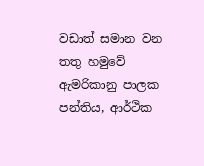වඩාත් සමාන වන තතු හමුවේ ඇමරිකානු පාලක පන්තිය, ආර්ථික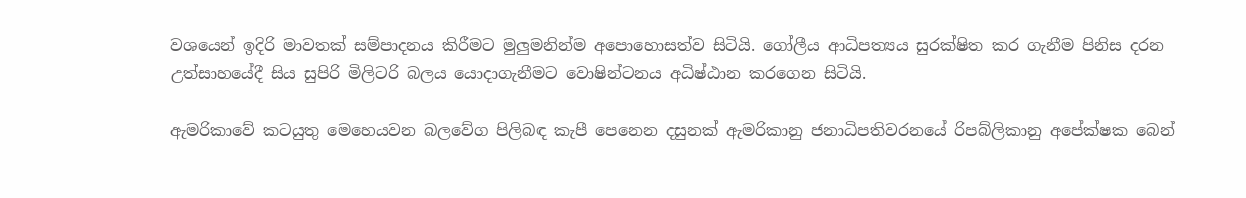වශයෙන් ඉදිරි මාවතක් සම්පාදනය කිරීමට මුලුමනින්ම අපොහොසත්ව සිටියි. ගෝලීය ආධිපත්‍යය සුරක්ෂිත කර ගැනීම පිනිස දරන උත්සාහයේදී සිය සුපිරි මිලිටරි බලය යොදාගැනීමට වොෂින්ටනය අධිෂ්ඨාන කරගෙන සිටියි.

ඇමරිකාවේ කටයුතු මෙහෙයවන බලවේග පිලිබඳ කැපී පෙනෙන දසුනක් ඇමරිකානු ජනාධිපතිවරනයේ රිපබ්ලිකානු අපේක්ෂක බෙන්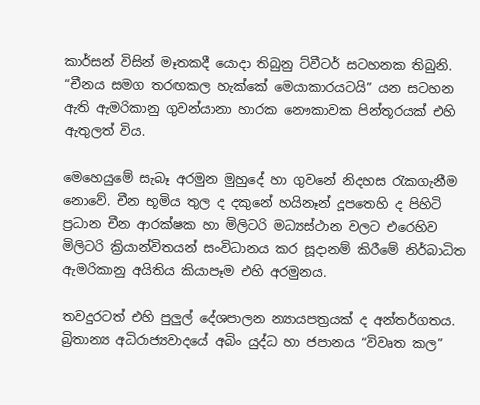කාර්සන් විසින් මෑතකදී යොදා තිබුනු ට්වීටර් සටහනක තිබුනි. “චීනය සමග තරඟකල හැක්කේ මෙයාකාරයටයි” යන සටහන ඇති ඇමරිකානු ගුවන්යානා හාරක නෞකාවක පින්තූරයක් එහි ඇතුලත් විය.

මෙහෙයුමේ සැබෑ අරමුන මුහුදේ හා ගුවනේ නිදහස රැකගැනීම නොවේ. චීන භූමිය තුල ද දකුනේ හයිනෑන් දූපතෙහි ද පිහිටි ප්‍රධාන චීන ආරක්ෂක හා මිලිටරි මධ්‍යස්ථාන වලට එරෙහිව මිලිටරි ක්‍රියාන්විතයන් සංවිධානය කර සූදානම් කිරීමේ නිර්බාධිත ඇමරිකානු අයිතිය කියාපෑම එහි අරමුනය.

තවදුරටත් එහි පුලුල් දේශපාලන න්‍යායපත්‍රයක් ද අන්තර්ගතය. බ්‍රිතාන්‍ය අධිරාජ්‍යවාදයේ අබිං යුද්ධ හා ජපානය “විවෘත කල”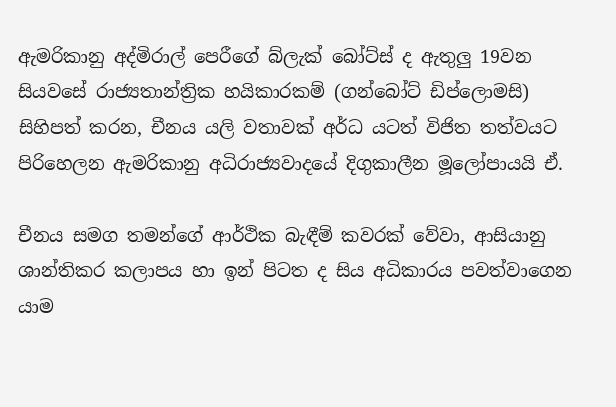ඇමරිකානු අද්මිරාල් පෙරීගේ බ්ලැක් බෝට්ස් ද ඇතුලු 19වන සියවසේ රාජ්‍යතාන්ත්‍රික හයිකාරකම් (ගන්බෝට් ඩිප්ලොමසි) සිහිපත් කරන, චීනය යලි වතාවක් අර්ධ යටත් විජිත තත්වයට පිරිහෙලන ඇමරිකානු අධිරාජ්‍යවාදයේ දිගුකාලීන මූලෝපායයි ඒ.

චීනය සමග තමන්ගේ ආර්ථික බැඳීම් කවරක් වේවා, ආසියානු ශාන්තිකර කලාපය හා ඉන් පිටත ද සිය අධිකාරය පවත්වාගෙන යාම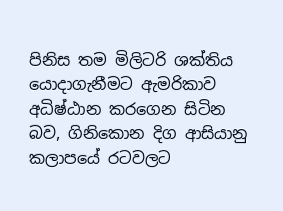පිනිස තම මිලිටරි ශක්තිය යොදාගැනීමට ඇමරිකාව අධිෂ්ඨාන කරගෙන සිටින බව, ගිනිකොන දිග ආසියානු කලාපයේ රටවලට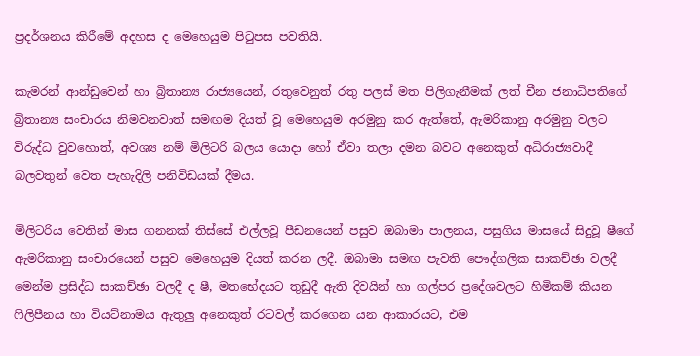ප්‍රදර්ශනය කිරීමේ අදහස ද මෙහෙයුම පිටුපස පවතියි.

කැමරන් ආන්ඩුවෙන් හා බ්‍රිතාන්‍ය රාජ්‍යයෙන්, රතුවෙනුත් රතු පලස් මත පිලිගැනීමක් ලත් චීන ජනාධිපතිගේ බ්‍රිතාන්‍ය සංචාරය නිමවනවාත් සමඟම දියත් වූ මෙහෙයුම අරමුනු කර ඇත්තේ, ඇමරිකානු අරමුනු වලට විරුද්ධ වුවහොත්, අවශ්‍ය නම් මිලිටරි බලය යොදා හෝ ඒවා තලා දමන බවට අනෙකුත් අධිරාජ්‍යවාදී බලවතුන් වෙත පැහැදිලි පනිවිඩයක් දීමය.

මිලිටරිය වෙතින් මාස ගනනක් තිස්සේ එල්ලවූ පීඩනයෙන් පසුව ඔබාමා පාලනය, පසුගිය මාසයේ සිදුවූ ෂීගේ ඇමරිකානු සංචාරයෙන් පසුව මෙහෙයුම දියත් කරන ලදී. ඔබාමා සමඟ පැවති පෞද්ගලික සාකච්ඡා වලදී මෙන්ම ප්‍රසිද්ධ සාකච්ඡා වලදී ද ෂී, මතභේදයට තුඩුදී ඇති දිවයින් හා ගල්පර ප්‍රදේශවලට හිමිකම් කියන ෆිලිපීනය හා වියට්නාමය ඇතුලු අනෙකුත් රටවල් කරගෙන යන ආකාරයට, එම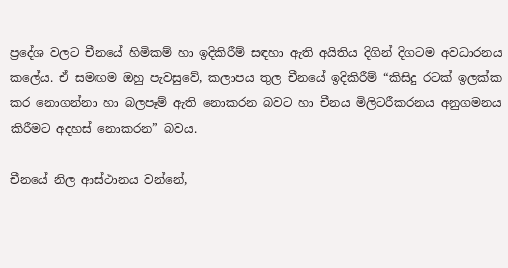ප්‍රදේශ වලට චීනයේ හිමිකම් හා ඉදිකිරීම් සඳහා ඇති අයිතිය දිගින් දිගටම අවධාරනය කලේය. ඒ සමඟම ඔහු පැවසුවේ, කලාපය තුල චීනයේ ඉදිකිරීම් “කිසිදු රටක් ඉලක්ක කර නොගන්නා හා බලපෑම් ඇති නොකරන බවට හා චීනය මිලිටරීකරනය අනුගමනය කිරීමට අදහස් නොකරන” බවය.

චීනයේ නිල ආස්ථානය වන්නේ,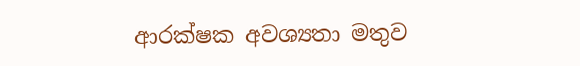ආරක්ෂක අවශ්‍යතා මතුව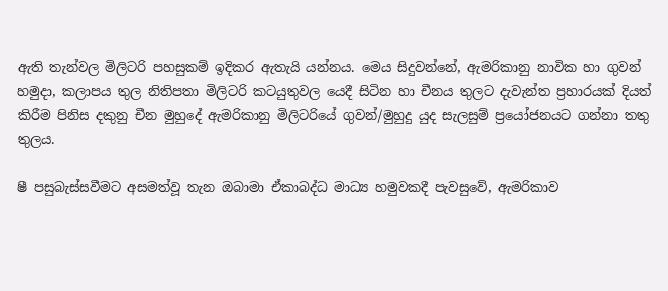ඇති තැන්වල මිලිටරි පහසුකම් ඉදිකර ඇතැයි යන්නය. මෙය සිදුවන්නේ, ඇමරිකානු නාවික හා ගුවන් හමුදා, කලාපය තුල නිතිපතා මිලිටරි කටයුතුවල යෙදී සිටින හා චීනය තුලට දැවැන්ත ප්‍රහාරයක් දියත් කිරීම පිනිස දකුනු චීන මුහුදේ ඇමරිකානු මිලිටරියේ ගුවන්/මුහුදු යුද සැලසුම් ප්‍රයෝජනයට ගන්නා තතු තුලය.

ෂී පසුබැස්සවීමට අසමත්වූ තැන ඔබාමා ඒකාබද්ධ මාධ්‍ය හමුවකදී පැවසුවේ, ඇමරිකාව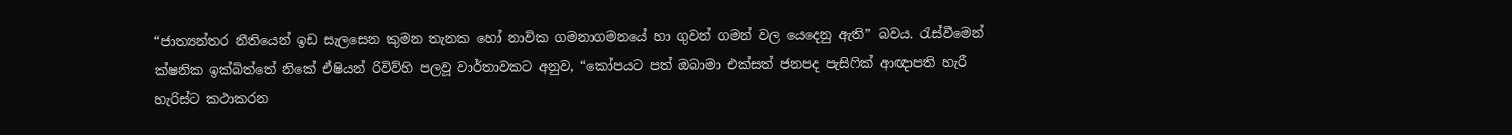“ජාත්‍යන්තර නීතියෙන් ඉඩ සැලසෙන කුමන තැනක හෝ නාවික ගමනාගමනයේ හා ගුවන් ගමන් වල යෙදෙනු ඇති” බවය. රැස්වීමෙන් ක්ෂනික ඉක්බිත්තේ නිකේ ඒෂියන් රිවිව්හි පලවූ වාර්තාවකට අනුව, “කෝපයට පත් ඔබාමා එක්සත් ජනපද පැසිෆික් ආඥාපති හැරී හැරිස්ට කථාකරන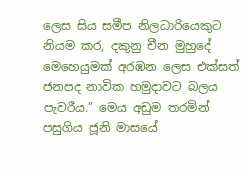ලෙස සිය සමීප නිලධාරියෙකුට නියම කර, දකුනු චීන මුහුදේ මෙහෙයුමක් අරඹන ලෙස එක්සත් ජනපද නාවික හමුදාවට බලය පැවරීය.” මෙය අඩුම තරමින් පසුගිය ජූනි මාසයේ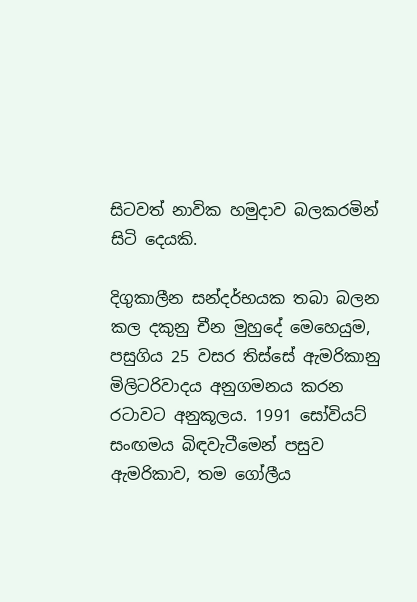සිටවත් නාවික හමුදාව බලකරමින් සිටි දෙයකි.

දිගුකාලීන සන්දර්භයක තබා බලන කල දකුනු චීන මුහුදේ මෙහෙයුම, පසුගිය 25 වසර තිස්සේ ඇමරිකානු මිලිටරිවාදය අනුගමනය කරන රටාවට අනුකූලය. 1991 සෝවියට් සංඟමය බිඳවැටීමෙන් පසුව ඇමරිකාව, තම ගෝලීය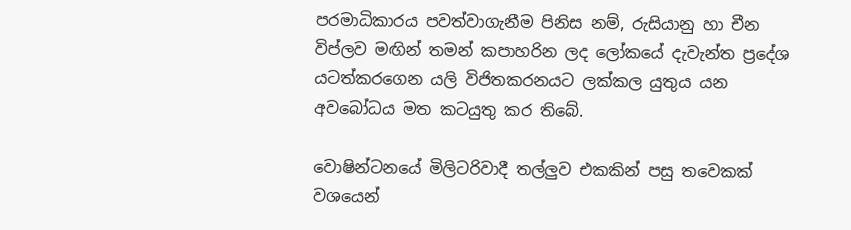පරමාධිකාරය පවත්වාගැනීම පිනිස නම්, රුසියානු හා චීන විප්ලව මඟින් තමන් කපාහරින ලද ලෝකයේ දැවැන්ත ප්‍රදේශ යටත්කරගෙන යලි විජිතකරනයට ලක්කල යුතුය යන අවබෝධය මත කටයුතු කර තිබේ.

වොෂින්ටනයේ මිලිටරිවාදී තල්ලුව එකකින් පසු තවෙකක් වශයෙන්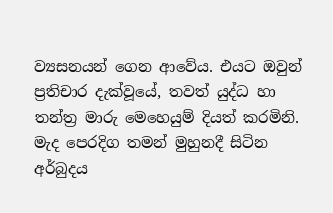ව්‍යසනයන් ගෙන ආවේය. එයට ඔවුන් ප්‍රතිචාර දැක්වූයේ, තවත් යුද්ධ හා තන්ත්‍ර මාරු මෙහෙයුම් දියත් කරමිනි. මැද පෙරදිග තමන් මුහුනදී සිටින අර්බුදය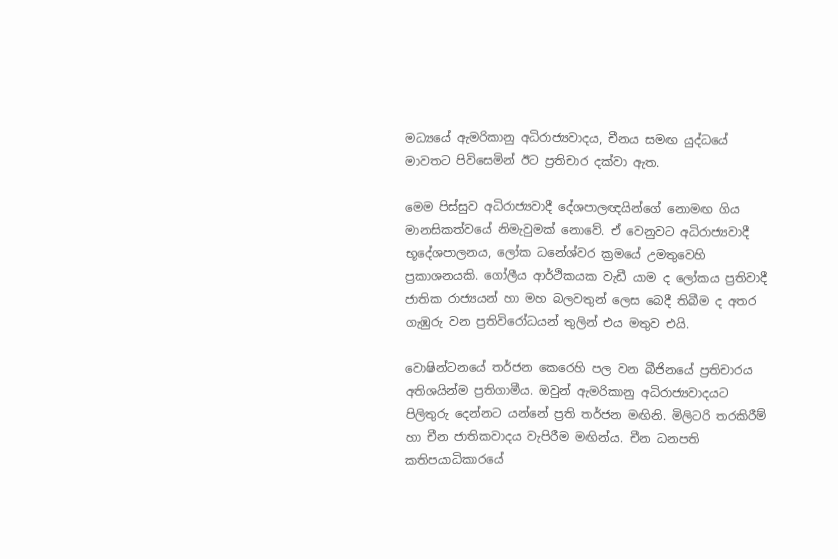මධ්‍යයේ ඇමරිකානු අධිරාජ්‍යවාදය, චීනය සමඟ යුද්ධයේ මාවතට පිවිසෙමින් ඊට ප්‍රතිචාර දක්වා ඇත.

මෙම පිස්සුව අධිරාජ්‍යවාදී දේශපාලඥයින්ගේ නොමඟ ගිය මානසිකත්වයේ නිමැවුමක් නොවේ. ඒ වෙනුවට අධිරාජ්‍යවාදී භූදේශපාලනය, ලෝක ධනේශ්වර ක්‍රමයේ උමතුවෙහි ප්‍රකාශනයකි. ගෝලීය ආර්ථිකයක වැඩී යාම ද ලෝකය ප්‍රතිවාදී ජාතික රාජ්‍යයන් හා මහ බලවතුන් ලෙස බෙදී තිබීම ද අතර ගැඹුරු වන ප්‍රතිවිරෝධයන් තුලින් එය මතුව එයි.

වොෂින්ටනයේ තර්ජන කෙරෙහි පල වන බීජිනයේ ප්‍රතිචාරය අතිශයින්ම ප්‍රතිගාමීය. ඔවුන් ඇමරිකානු අධිරාජ්‍යවාදයට පිලිතුරු දෙන්නට යන්නේ ප්‍රති තර්ජන මඟිනි. මිලිටරි තරකිරීම් හා චීන ජාතිකවාදය වැපිරීම මඟින්ය. චීන ධනපති කතිපයාධිකාරයේ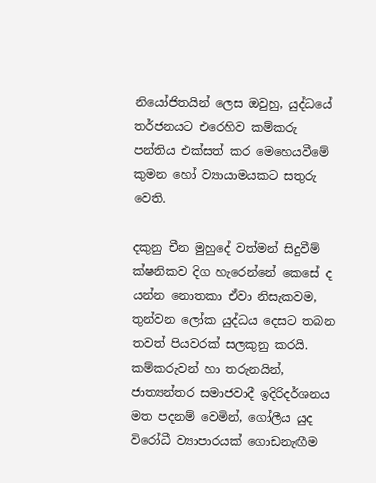නියෝජිතයින් ලෙස ඔවුහු, යුද්ධයේ තර්ජනයට එරෙහිව කම්කරු පන්තිය එක්සත් කර මෙහෙයවීමේ කුමන හෝ ව්‍යායාමයකට සතුරු වෙති.

දකුනු චීන මුහුදේ වත්මන් සිදුවීම් ක්ෂනිකව දිග හැරෙන්නේ කෙසේ ද යන්න නොතකා ඒවා නිසැකවම, තුන්වන ලෝක යුද්ධය දෙසට තබන තවත් පියවරක් සලකුනු කරයි. කම්කරුවන් හා තරුනයින්, ජාත්‍යන්තර සමාජවාදී ඉදිරිදර්ශනය මත පදනම් වෙමින්, ගෝලීය යුද විරෝධී ව්‍යාපාරයක් ගොඩනැඟීම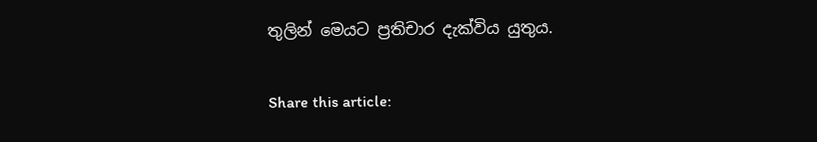තුලින් මෙයට ප්‍රතිචාර දැක්විය යුතුය.

Share this article: